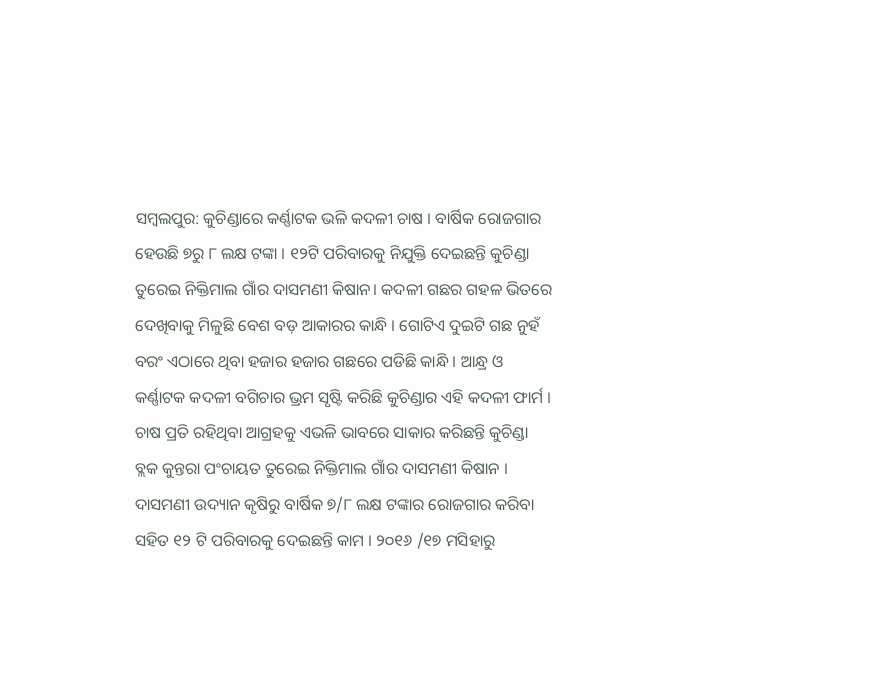ସମ୍ବଲପୁର: କୁଚିଣ୍ଡାରେ କର୍ଣ୍ଣାଟକ ଭଳି କଦଳୀ ଚାଷ । ବାର୍ଷିକ ରୋଜଗାର ହେଉଛି ୭ରୁ ୮ ଲକ୍ଷ ଟଙ୍କା । ୧୨ଟି ପରିବାରକୁ ନିଯୁକ୍ତି ଦେଇଛନ୍ତି କୁଚିଣ୍ଡା ତୁରେଇ ନିକ୍ତିମାଲ ଗାଁର ଦାସମଣୀ କିଷାନ। କଦଳୀ ଗଛର ଗହଳ ଭିତରେ ଦେଖିବାକୁ ମିଳୁଛି ବେଶ ବଡ଼ ଆକାରର କାନ୍ଧି । ଗୋଟିଏ ଦୁଇଟି ଗଛ ନୁହଁ ବରଂ ଏଠାରେ ଥିବା ହଜାର ହଜାର ଗଛରେ ପଡିଛି କାନ୍ଧି । ଆନ୍ଧ୍ର ଓ କର୍ଣ୍ଣାଟକ କଦଳୀ ବଗିଚାର ଭ୍ରମ ସୃଷ୍ଟି କରିଛି କୁଚିଣ୍ଡାର ଏହି କଦଳୀ ଫାର୍ମ । ଚାଷ ପ୍ରତି ରହିଥିବା ଆଗ୍ରହକୁ ଏଭଳି ଭାବରେ ସାକାର କରିଛନ୍ତି କୁଚିଣ୍ଡା ବ୍ଲକ କୁନ୍ତରା ପଂଚାୟତ ତୁରେଇ ନିକ୍ତିମାଲ ଗାଁର ଦାସମଣୀ କିଷାନ । ଦାସମଣୀ ଉଦ୍ୟାନ କୃଷିରୁ ବାର୍ଷିକ ୭/୮ ଲକ୍ଷ ଟଙ୍କାର ରୋଜଗାର କରିବା ସହିତ ୧୨ ଟି ପରିବାରକୁ ଦେଇଛନ୍ତି କାମ । ୨୦୧୬ /୧୭ ମସିହାରୁ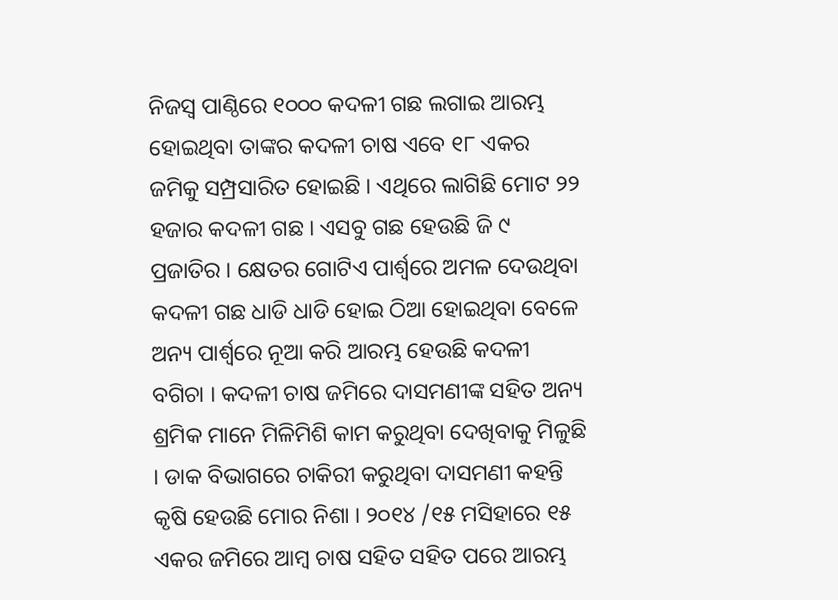ନିଜସ୍ୱ ପାଣ୍ଠିରେ ୧୦୦୦ କଦଳୀ ଗଛ ଲଗାଇ ଆରମ୍ଭ ହୋଇଥିବା ତାଙ୍କର କଦଳୀ ଚାଷ ଏବେ ୧୮ ଏକର ଜମିକୁ ସମ୍ପ୍ରସାରିତ ହୋଇଛି । ଏଥିରେ ଲାଗିଛି ମୋଟ ୨୨ ହଜାର କଦଳୀ ଗଛ । ଏସବୁ ଗଛ ହେଉଛି ଜି ୯ ପ୍ରଜାତିର । କ୍ଷେତର ଗୋଟିଏ ପାର୍ଶ୍ୱରେ ଅମଳ ଦେଉଥିବା କଦଳୀ ଗଛ ଧାଡି ଧାଡି ହୋଇ ଠିଆ ହୋଇଥିବା ବେଳେ ଅନ୍ୟ ପାର୍ଶ୍ୱରେ ନୂଆ କରି ଆରମ୍ଭ ହେଉଛି କଦଳୀ ବଗିଚା । କଦଳୀ ଚାଷ ଜମିରେ ଦାସମଣୀଙ୍କ ସହିତ ଅନ୍ୟ ଶ୍ରମିକ ମାନେ ମିଳିମିଶି କାମ କରୁଥିବା ଦେଖିବାକୁ ମିଳୁଛି । ଡାକ ବିଭାଗରେ ଚାକିରୀ କରୁଥିବା ଦାସମଣୀ କହନ୍ତି କୃଷି ହେଉଛି ମୋର ନିଶା । ୨୦୧୪ /୧୫ ମସିହାରେ ୧୫ ଏକର ଜମିରେ ଆମ୍ବ ଚାଷ ସହିତ ସହିତ ପରେ ଆରମ୍ଭ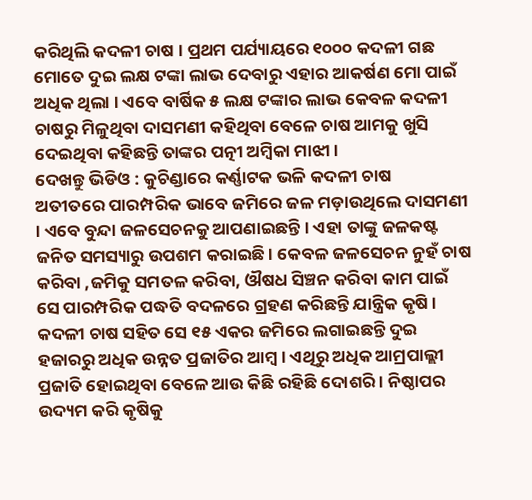କରିଥିଲି କଦଳୀ ଚାଷ । ପ୍ରଥମ ପର୍ଯ୍ୟାୟରେ ୧୦୦୦ କଦଳୀ ଗଛ ମୋତେ ଦୁଇ ଲକ୍ଷ ଟଙ୍କା ଲାଭ ଦେବାରୁ ଏହାର ଆକର୍ଷଣ ମୋ ପାଇଁ ଅଧିକ ଥିଲା । ଏବେ ବାର୍ଷିକ ୫ ଲକ୍ଷ ଟଙ୍କାର ଲାଭ କେବଳ କଦଳୀ ଚାଷରୁ ମିଳୁଥିବା ଦାସମଣୀ କହିଥିବା ବେଳେ ଚାଷ ଆମକୁ ଖୁସି ଦେଇଥିବା କହିଛନ୍ତି ତାଙ୍କର ପତ୍ନୀ ଅମ୍ବିକା ମାଝୀ ।
ଦେଖନ୍ତୁ ଭିଡିଓ : କୁଚିଣ୍ଡାରେ କର୍ଣ୍ଣାଟକ ଭଳି କଦଳୀ ଚାଷ
ଅତୀତରେ ପାରମ୍ପରିକ ଭାବେ ଜମିରେ ଜଳ ମଡ଼ାଉଥିଲେ ଦାସମଣୀ । ଏବେ ବୁନ୍ଦା ଜଳସେଚନକୁ ଆପଣାଇଛନ୍ତି । ଏହା ତାଙ୍କୁ ଜଳକଷ୍ଟ ଜନିତ ସମସ୍ୟାରୁ ଉପଶମ କରାଇଛି । କେବଳ ଜଳସେଚନ ନୁହଁ ଚାଷ କରିବା ,ଜମିକୁ ସମତଳ କରିବା, ଔଷଧ ସିଞ୍ଚନ କରିବା କାମ ପାଇଁ ସେ ପାରମ୍ପରିକ ପଦ୍ଧତି ବଦଳରେ ଗ୍ରହଣ କରିଛନ୍ତି ଯାନ୍ତ୍ରିକ କୃଷି । କଦଳୀ ଚାଷ ସହିତ ସେ ୧୫ ଏକର ଜମିରେ ଲଗାଇଛନ୍ତି ଦୁଇ ହଜାରରୁ ଅଧିକ ଉନ୍ନତ ପ୍ରଜାତିର ଆମ୍ବ । ଏଥିରୁ ଅଧିକ ଆମ୍ରପାଲ୍ଲୀ ପ୍ରଜାତି ହୋଇଥିବା ବେଳେ ଆଉ କିଛି ରହିଛି ଦୋଶରି । ନିଷ୍ଠାପର ଉଦ୍ୟମ କରି କୃଷିକୁ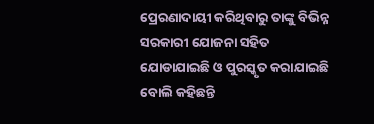ପ୍ରେରଣାଦାୟୀ କରିଥିବାରୁ ତାଙ୍କୁ ବିଭିନ୍ନ ସରକାରୀ ଯୋଜନା ସହିତ ଯୋଡାଯାଇଛି ଓ ପୁରସ୍କୃତ କରାଯାଇଛି ବୋଲି କହିଛନ୍ତି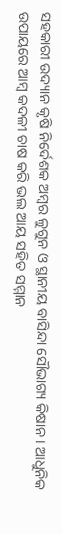ସହକାରୀ ଉଦ୍ୟାନ କୃଷି ନିର୍ଦେଶକ ଅମ୍ବର ଳୁଗୁନ ଓ ସ୍ଥାନୀୟ ବାସିନ୍ଦା ସୌଭାଗ୍ୟ କିଷାନ । ଆଧୁନିକ ଉପାୟରେ ଆମ୍ବ କଦଳୀ ଚାଷ କରି ଭଲ ଆୟ ସହିତ ସମ୍ମାନ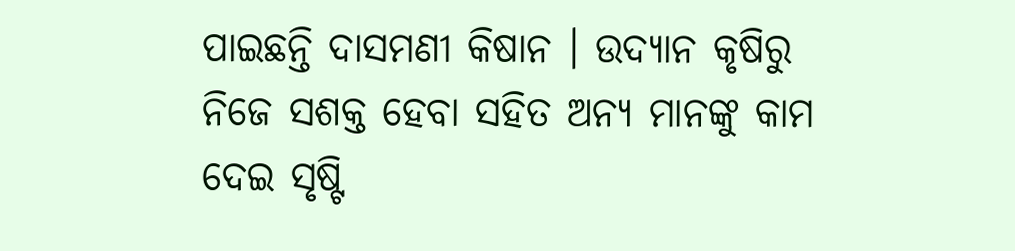ପାଇଛନ୍ତି ଦାସମଣୀ କିଷାନ । ଉଦ୍ୟାନ କୃଷିରୁ ନିଜେ ସଶକ୍ତ ହେବା ସହିତ ଅନ୍ୟ ମାନଙ୍କୁ କାମ ଦେଇ ସୃଷ୍ଟି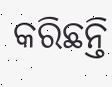କରିଛନ୍ତି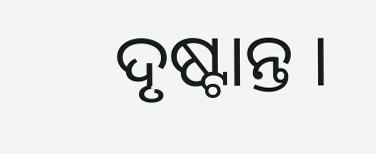ଦୃଷ୍ଟାନ୍ତ ।